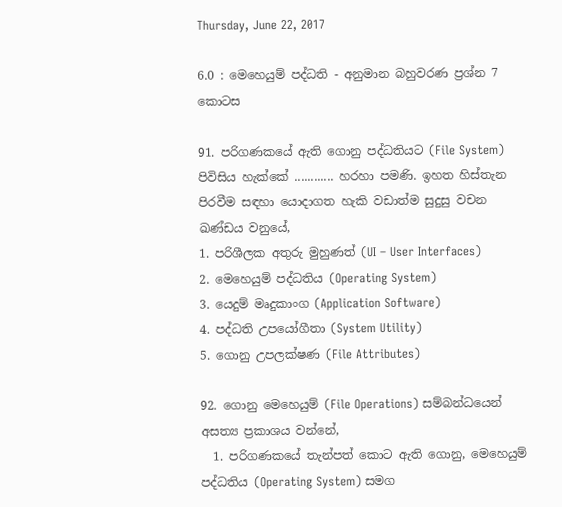Thursday, June 22, 2017

6.0 : මෙහෙයුම් පද්ධති - අනුමාන බහුවරණ ප්‍රශ්න 7 කොටස

91. පරිගණකයේ ඇති ගොනු පද්ධතියට (File System) පිවිසිය හැක්කේ ............ හරහා පමණි. ඉහත හිස්තැන පිරවීම සඳහා යොදාගත හැකි වඩාත්ම සුදුසු වචන ඛණ්ඩය වනුයේ,
1. පරිශීලක අතුරු මුහුණත් (UI – User Interfaces)
2. මෙහෙයුම් පද්ධතිය (Operating System)
3. යෙදුම් මෘදුකාංග (Application Software)
4. පද්ධති උපයෝගීතා (System Utility)
5. ගොනු උපලක්ෂණ (File Attributes)

92. ගොනු මෙහෙයුම් (File Operations) සම්බන්ධයෙන් අසත්‍ය ප්‍රකාශය වන්නේ,
  1. පරිගණකයේ තැන්පත් කොට ඇති ගොනු, මෙහෙයුම් පද්ධතිය (Operating System) සමග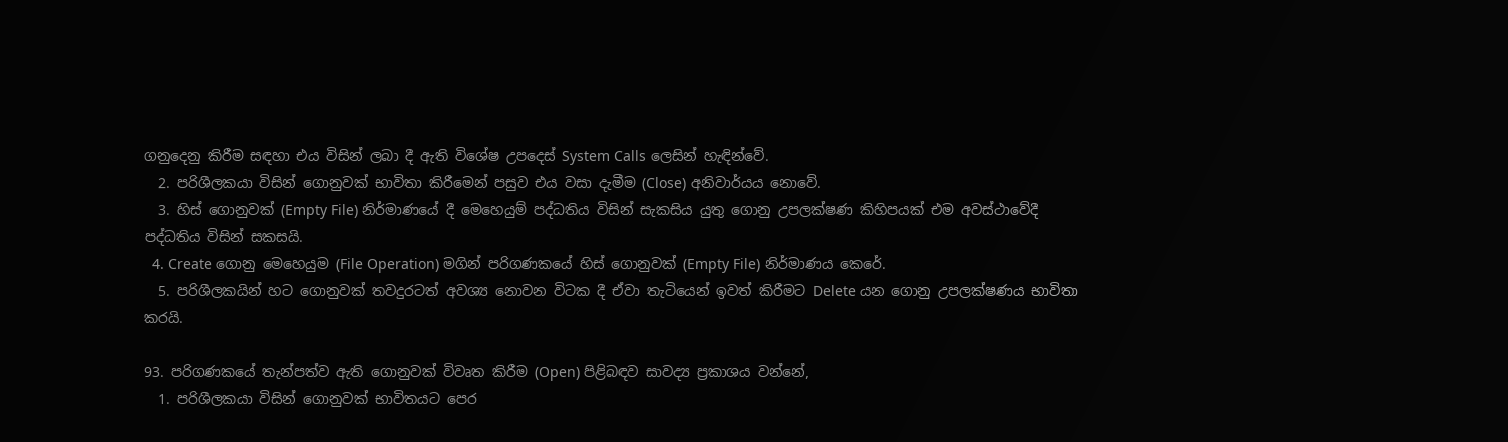ගනුදෙනු කිරීම සඳහා එය විසින් ලබා දී ඇති විශේෂ උපදෙස් System Calls ලෙසින් හැඳින්වේ.
  2. පරිශීලකයා විසින් ගොනුවක් භාවිතා කිරීමෙන් පසුව එය වසා දැමීම (Close) අනිවාර්යය නොවේ.
  3. හිස් ගොනුවක් (Empty File) නිර්මාණයේ දී මෙහෙයුම් පද්ධතිය විසින් සැකසිය යුතු ගොනු උපලක්ෂණ කිහිපයක් එම අවස්ථාවේදී පද්ධතිය විසින් සකසයි.
  4. Create ගොනු මෙහෙයුම (File Operation) මගින් පරිගණකයේ හිස් ගොනුවක් (Empty File) නිර්මාණය කෙරේ.
  5. පරිශීලකයින් හට ගොනුවක් තවදුරටත් අවශ්‍ය නොවන විටක දී ඒවා තැටියෙන් ඉවත් කිරීමට Delete යන ගොනු උපලක්ෂණය භාවිතා කරයි.

93. පරිගණකයේ තැන්පත්ව ඇති ගොනුවක් විවෘත කිරීම (Open) පිළිබඳව සාවද්‍ය ප්‍රකාශය වන්නේ,
  1. පරිශීලකයා විසින් ගොනුවක් භාවිතයට පෙර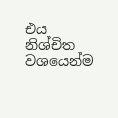එය නිශ්චිත වශයෙන්ම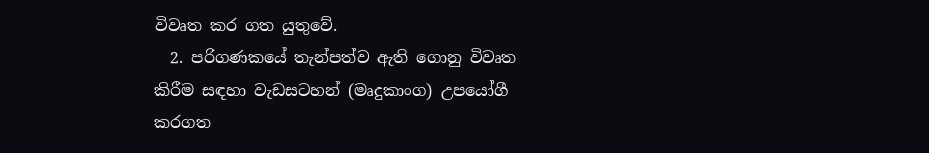විවෘත කර ගත යුතුවේ.
  2. පරිගණකයේ තැන්පත්ව ඇති ගොනු විවෘත කිරීම සඳහා වැඩසටහන් (මෘදුකාංග) උපයෝගී කරගත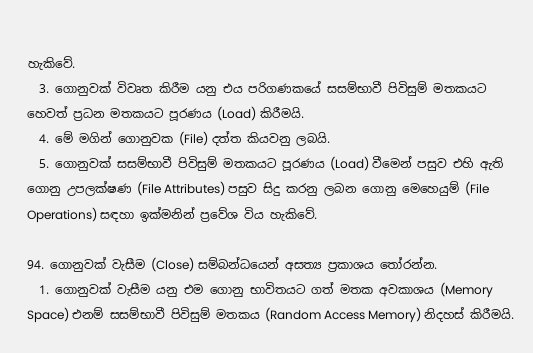හැකිවේ.
  3. ගොනුවක් විවෘත කිරීම යනු එය පරිගණකයේ සසම්භාවී පිවිසුම් මතකයට හෙවත් ප්‍රධන මතකයට පූරණය (Load) කිරීමයි.
  4. මේ මගින් ගොනුවක (File) දත්ත කියවනු ලබයි.
  5. ගොනුවක් සසම්භාවී පිවිසුම් මතකයට පූරණය (Load) වීමෙන් පසුව එහි ඇති ගොනු උපලක්ෂණ (File Attributes) පසුව සිදු කරනු ලබන ගොනු මෙහෙයුම් (File Operations) සඳහා ඉක්මනින් ප්‍රවේශ විය හැකිවේ.

94. ගොනුවක් වැසීම (Close) සම්බන්ධයෙන් අසත්‍ය ප්‍රකාශය තෝරන්න.
  1. ගොනුවක් වැසීම යනු එම ගොනු භාවිතයට ගත් මතක අවකාශය (Memory Space) එනම් සසම්භාවී පිවිසුම් මතකය (Random Access Memory) නිදහස් කිරීමයි.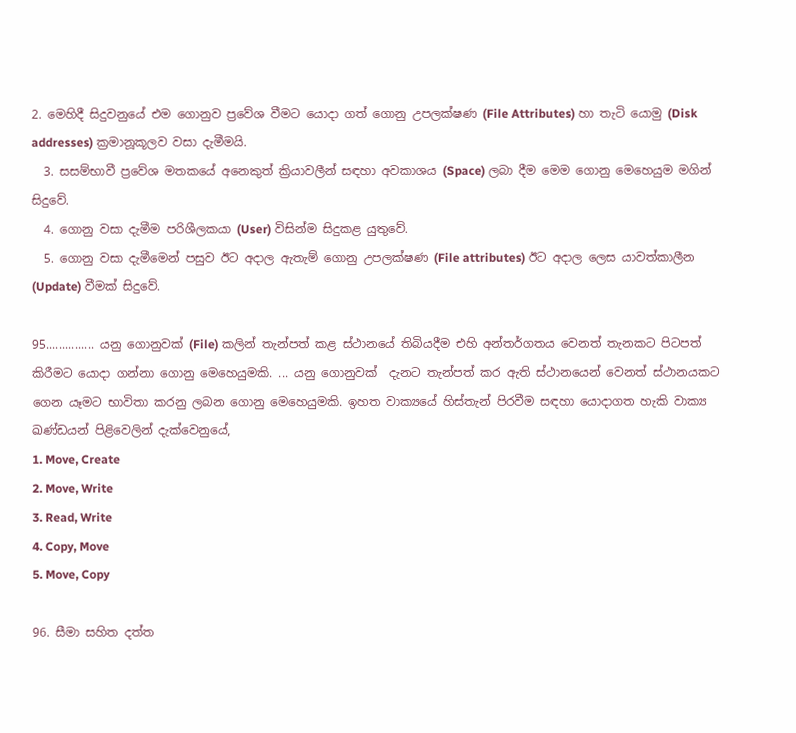2. මෙහිදී සිදුවනුයේ එම ගොනුව ප්‍රවේශ වීමට යොදා ගත් ගොනු උපලක්ෂණ (File Attributes) හා තැටි යොමු (Disk addresses) ක්‍රමානූකූලව වසා දැමීමයි.
  3. සසම්භාවී ප්‍රවේශ මතකයේ අනෙකුත් ක්‍රියාවලීන් සඳහා අවකාශය (Space) ලබා දීම මෙම ගොනු මෙහෙයුම මගින් සිදුවේ.
  4. ගොනු වසා දැමීම පරිශීලකයා (User) විසින්ම සිදුකළ යුතුවේ.
  5. ගොනු වසා දැමීමෙන් පසුව ඊට අදාල ඇතැම් ගොනු උපලක්ෂණ (File attributes) ඊට අදාල ලෙස යාවත්කාලීන (Update) වීමක් සිදුවේ.

95............... යනු ගොනුවක් (File) කලින් තැන්පත් කළ ස්ථානයේ තිබියදීම එහි අන්තර්ගතය වෙනත් තැනකට පිටපත් කිරීමට යොදා ගන්නා ගොනු මෙහෙයුමකි. ... යනු ගොනුවක්  දැනට තැන්පත් කර ඇති ස්ථානයෙන් වෙනත් ස්ථානයකට ගෙන යෑමට භාවිතා කරනු ලබන ගොනු මෙහෙයුමකි. ඉහත වාක්‍යයේ හිස්තැන් පිරවීම සඳහා යොදාගත හැකි වාක්‍ය ඛණ්ඩයන් පිළිවෙලින් දැක්වෙනුයේ,
1. Move, Create
2. Move, Write
3. Read, Write
4. Copy, Move
5. Move, Copy

96. සීමා සහිත දත්ත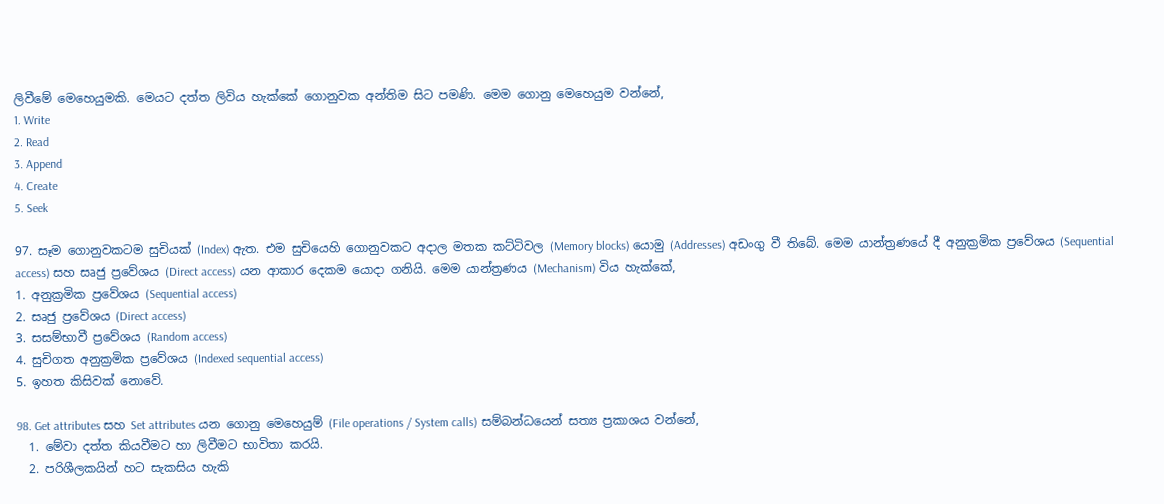ලිවීමේ මෙහෙයුමකි. මෙයට දත්ත ලිවිය හැක්කේ ගොනුවක අන්තිම සිට පමණි. මෙම ගොනු මෙහෙයුම වන්නේ,
1. Write
2. Read
3. Append
4. Create
5. Seek

97. සෑම ගොනුවකටම සුචියක් (Index) ඇත. එම සුචියෙහි ගොනුවකට අදාල මතක කට්ටිවල (Memory blocks) යොමු (Addresses) අඩංගු වී තිබේ. මෙම යාන්ත්‍රණයේ දී අනුක්‍රමික ප්‍රවේශය (Sequential access) සහ සෘජු ප්‍රවේශය (Direct access) යන ආකාර දෙකම යොදා ගනියි. මෙම යාන්ත්‍රණය (Mechanism) විය හැක්කේ,
1. අනුක්‍රමික ප්‍රවේශය (Sequential access)
2. සෘජු ප්‍රවේශය (Direct access)
3. සසම්භාවී ප්‍රවේශය (Random access)
4. සුචිගත අනුක්‍රමික ප්‍රවේශය (Indexed sequential access)
5. ඉහත කිසිවක් නොවේ.

98. Get attributes සහ Set attributes යන ගොනු මෙහෙයුම් (File operations / System calls) සම්බන්ධයෙන් සත්‍ය ප්‍රකාශය වන්නේ,
  1. මේවා දත්ත කියවීමට හා ලිවීමට භාවිතා කරයි.
  2. පරිශීලකයින් හට සැකසිය හැකි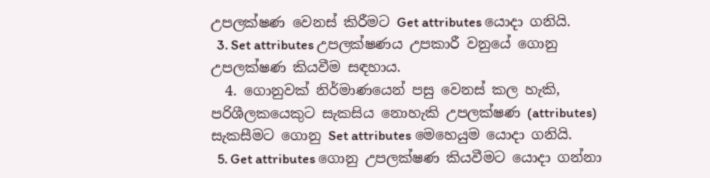උපලක්ෂණ වෙනස් කිරීමට Get attributes යොදා ගනියි.
  3. Set attributes උපලක්ෂණය උපකාරී වනුයේ ගොනු උපලක්ෂණ කියවීම සඳහාය.
  4. ගොනුවක් නිර්මාණයෙන් පසු වෙනස් කල හැකි, පරිශීලකයෙකුට සැකසිය නොහැකි උපලක්ෂණ (attributes) සැකසීමට ගොනු Set attributes මෙහෙයුම යොදා ගනියි.
  5. Get attributes ගොනු උපලක්ෂණ කියවීමට යොදා ගන්නා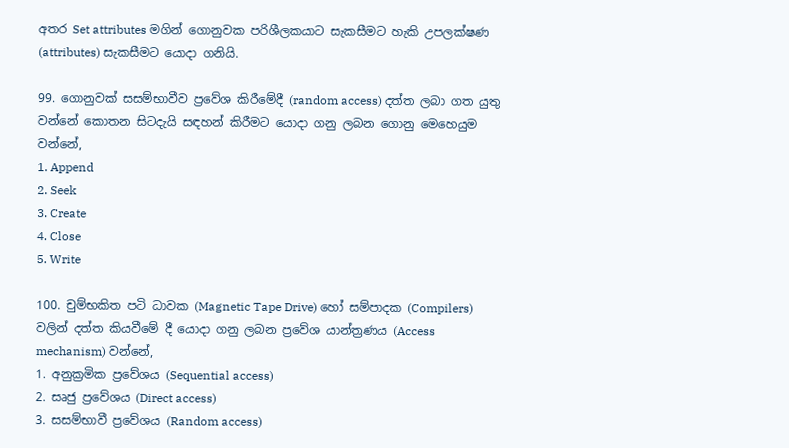අතර Set attributes මගින් ගොනුවක පරිශීලකයාට සැකසීමට හැකි උපලක්ෂණ (attributes) සැකසීමට යොදා ගනියි.

99. ගොනුවක් සසම්භාවීව ප්‍රවේශ කිරීමේදී (random access) දත්ත ලබා ගත යුතු වන්නේ කොතන සිටදැයි සඳහන් කිරීමට යොදා ගනු ලබන ගොනු මෙහෙයුම වන්නේ,
1. Append
2. Seek
3. Create
4. Close
5. Write

100. චුම්භකිත පටි ධාවක (Magnetic Tape Drive) හෝ සම්පාදක (Compilers) වලින් දත්ත කියවීමේ දී යොදා ගනු ලබන ප්‍රවේශ යාන්ත්‍රණය (Access mechanism) වන්නේ,
1. අනුක්‍රමික ප්‍රවේශය (Sequential access)
2. සෘජු ප්‍රවේශය (Direct access)
3. සසම්භාවී ප්‍රවේශය (Random access)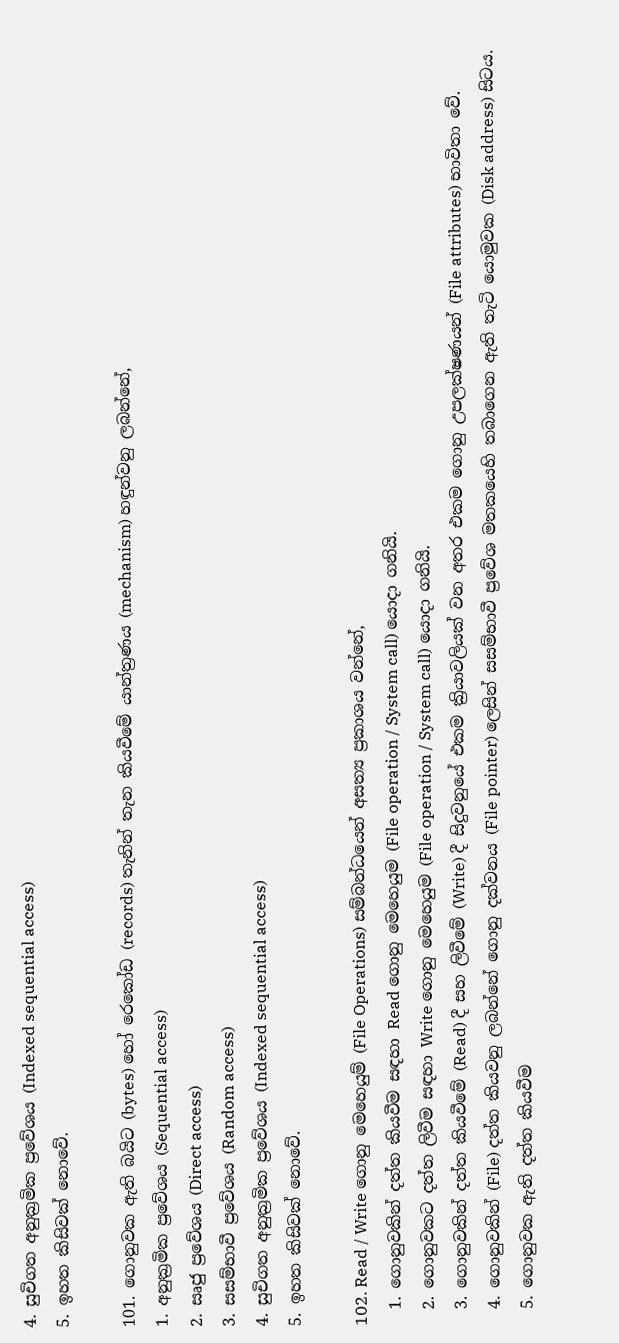4. සුචිගත අනුක්‍රමික ප්‍රවේශය (Indexed sequential access)
5. ඉහත කිසිවක් නොවේ.

101. ගොනුවක ඇති බයිට (bytes) හෝ රෙකෝඩ (records) තැනින් තැන කියවීමේ යාන්ත්‍රණය (mechanism) හඳුන්වනු ලබන්නේ,
1. අනුක්‍රමික ප්‍රවේශය (Sequential access)
2. සෘජු ප්‍රවේශය (Direct access)
3. සසම්භාවී ප්‍රවේශය (Random access)
4. සුචිගත අනුක්‍රමික ප්‍රවේශය (Indexed sequential access)
5. ඉහත කිසිවක් නොවේ.

102. Read / Write ගොනු මෙහෙයුම් (File Operations) සම්බන්ධයෙන් අසත්‍ය ප්‍රකාශය වන්නේ,
  1. ගොනුවකින් දත්ත කියවීම සඳහා Read ගොනු මෙහෙයුම (File operation / System call) යොදා ගනියි.
  2. ගොනුවකට දත්ත ලිවීම සඳහා Write ගොනු මෙහෙයුම (File operation / System call) යොදා ගනියි.
  3. ගොනුවකින් දත්ත කියවීමේ (Read) දී සහ ලිවීමේ (Write) දී සිදුවනුයේ එකම ක්‍රියාවලියක් වන අතර එකම ගොනු උපලක්ෂණයන් (File attributes) භාවිතා වේ.
  4. ගොනුවකින් (File) දත්ත කියවනු ලබන්නේ ගොනු දක්වනය (File pointer) ලෙසින් සසම්භාවී ප්‍රවේශ මතකයෙහි තබාගෙන ඇති තැටි යොමුවක (Disk address) සිටය.
  5. ගොනුවක ඇති දත්ත කියවීම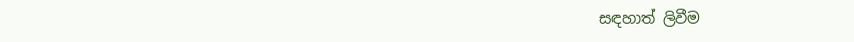සඳහාත් ලිවීම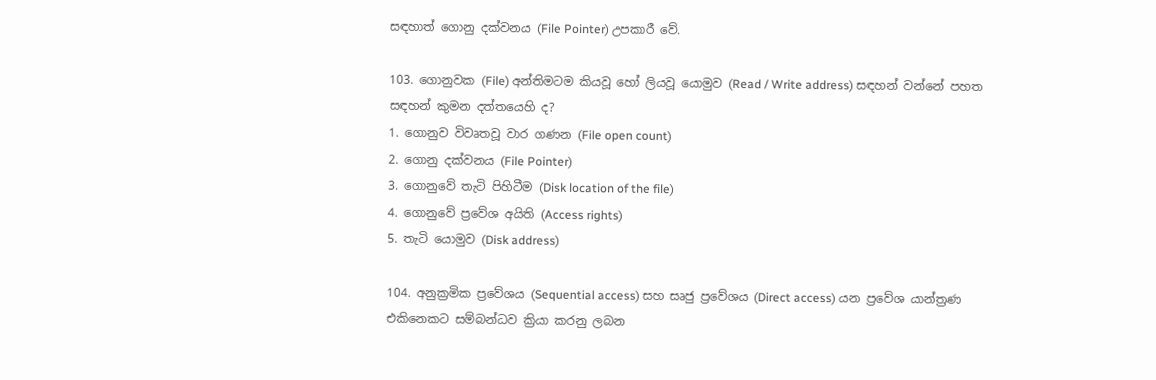සඳහාත් ගොනු දක්වනය (File Pointer) උපකාරී වේ.

103. ගොනුවක (File) අන්තිමටම කියවූ හෝ ලියවූ යොමුව (Read / Write address) සඳහන් වන්නේ පහත සඳහන් කුමන දත්තයෙහි ද?
1. ගොනුව විවෘතවූ වාර ගණන (File open count)
2. ගොනු දක්වනය (File Pointer)
3. ගොනුවේ තැටි පිහිටීම (Disk location of the file)
4. ගොනුවේ ප්‍රවේශ අයිති (Access rights)
5. තැටි යොමුව (Disk address)

104. අනුක්‍රමික ප්‍රවේශය (Sequential access) සහ සෘජු ප්‍රවේශය (Direct access) යන ප්‍රවේශ යාන්ත්‍රණ එකිනෙකට සම්බන්ධව ක්‍රියා කරනු ලබන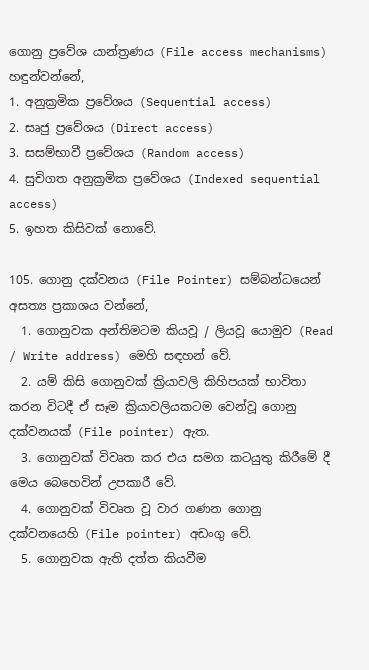ගොනු ප්‍රවේශ යාන්ත්‍රණය (File access mechanisms) හඳුන්වන්නේ,
1. අනුක්‍රමික ප්‍රවේශය (Sequential access)
2. සෘජු ප්‍රවේශය (Direct access)
3. සසම්භාවී ප්‍රවේශය (Random access)
4. සුචිගත අනුක්‍රමික ප්‍රවේශය (Indexed sequential access)
5. ඉහත කිසිවක් නොවේ.

105. ගොනු දක්වනය (File Pointer) සම්බන්ධයෙන් අසත්‍ය ප්‍රකාශය වන්නේ,
  1. ගොනුවක අන්තිමටම කියවූ / ලියවූ යොමුව (Read / Write address) මෙහි සඳහන් වේ.
  2. යම් කිසි ගොනුවක් ක්‍රියාවලි කිහිපයක් භාවිතා කරන විටදී ඒ සෑම ක්‍රියාවලියකටම වෙන්වූ ගොනු දක්වනයක් (File pointer) ඇත.
  3. ගොනුවක් විවෘත කර එය සමග කටයුතු කිරීමේ දී මෙය බෙහෙවින් උපකාරී වේ.
  4. ගොනුවක් විවෘත වූ වාර ගණන ගොනු දක්වනයෙහි (File pointer) අඩංගු වේ.
  5. ගොනුවක ඇති දත්ත කියවීම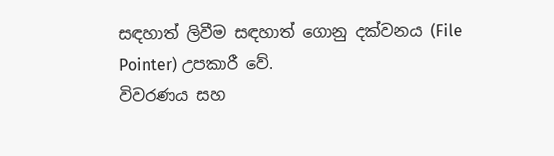සඳහාත් ලිවීම සඳහාත් ගොනු දක්වනය (File Pointer) උපකාරී වේ.
විවරණය සහ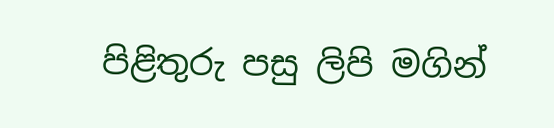පිළිතුරු පසු ලිපි මගින්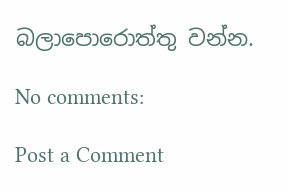බලාපොරොත්තු වන්න.

No comments:

Post a Comment